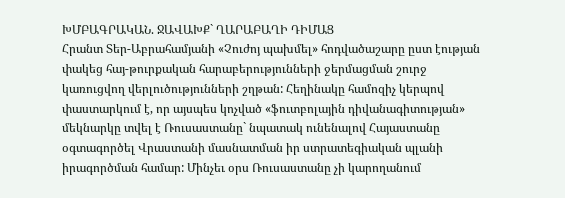ԽՄԲԱԳՐԱԿԱՆ. ՋԱՎԱԽՔ` ՂԱՐԱԲԱՂԻ ԴԻՄԱՑ
Հրանտ Տեր-Աբրահամյանի «Չուժոյ պախմել» հոդվածաշարը ըստ էության փակեց հայ-թուրքական հարաբերությունների ջերմացման շուրջ կառուցվող վերլուծությունների շղթան: Հեղինակը համոզիչ կերպով փաստարկում է, որ այսպես կոչված «ֆուտբոլային դիվանագիտության» մեկնարկը տվել է Ռուսաստանը` նպատակ ունենալով Հայաստանը օգտագործել Վրաստանի մասնատման իր ստրատեգիական պլանի իրագործման համար: Մինչեւ օրս Ռուսաստանը չի կարողանում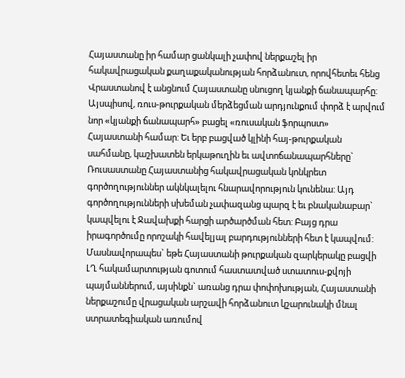Հայաստանը իր համար ցանկալի չափով ներքաշել իր հակավրացական քաղաքականության հորձանուտ, որովհետեւ հենց Վրաստանով է անցնում Հայաստանը սնուցող կյանքի ճանապարհը: Այսպիսով, ռուս-թուրքական մերձեցման արդյունքում փորձ է արվում նոր «կյանքի ճանապարհ» բացել «ռուսական ֆորպոստ» Հայաստանի համար: Եւ երբ բացված կլինի հայ-թուրքական սահմանը, կաշխատեն երկաթուղին եւ ավտոճանապարհները` Ռուսաստանը Հայաստանից հակավրացական կոնկրետ գործողություններ ակնկալելու հնարավորություն կունենա: Այդ գործողությունների սխեման չափազանց պարզ է եւ բնականաբար` կապվելու է Ջավախքի հարցի արծարծման հետ: Բայց դրա իրագործումը որոշակի հավելյալ բարդությունների հետ է կապվում: Մասնավորապես` եթե Հայաստանի թուրքական զարկերակը բացվի ԼՂ հակամարտության գոտում հաստատված ստատուս-քվոյի պայմաններում, այսինքն` առանց դրա փոփոխության, Հայաստանի ներքաշումը վրացական արշավի հորձանուտ կշարունակի մնալ ստրատեգիական առումով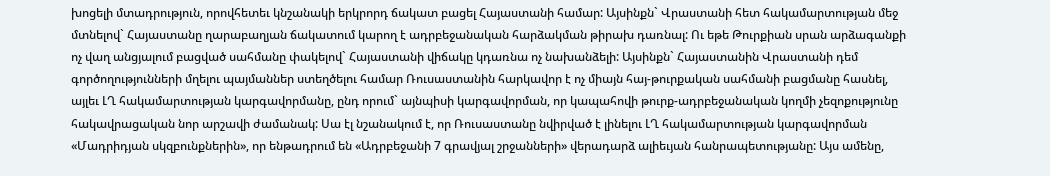խոցելի մտադրություն, որովհետեւ կնշանակի երկրորդ ճակատ բացել Հայաստանի համար: Այսինքն` Վրաստանի հետ հակամարտության մեջ մտնելով` Հայաստանը ղարաբաղյան ճակատում կարող է ադրբեջանական հարձակման թիրախ դառնալ: Ու եթե Թուրքիան սրան արձագանքի ոչ վաղ անցյալում բացված սահմանը փակելով` Հայաստանի վիճակը կդառնա ոչ նախանձելի: Այսինքն` Հայաստանին Վրաստանի դեմ գործողությունների մղելու պայմաններ ստեղծելու համար Ռուսաստանին հարկավոր է ոչ միայն հայ-թուրքական սահմանի բացմանը հասնել, այլեւ ԼՂ հակամարտության կարգավորմանը, ընդ որում` այնպիսի կարգավորման, որ կապահովի թուրք-ադրբեջանական կողմի չեզոքությունը հակավրացական նոր արշավի ժամանակ: Սա էլ նշանակում է, որ Ռուսաստանը նվիրված է լինելու ԼՂ հակամարտության կարգավորման «Մադրիդյան սկզբունքներին», որ ենթադրում են «Ադրբեջանի 7 գրավյալ շրջանների» վերադարձ ալիեւյան հանրապետությանը: Այս ամենը,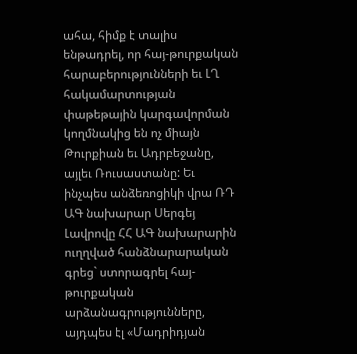ահա, հիմք է տալիս ենթադրել, որ հայ-թուրքական հարաբերությունների եւ ԼՂ հակամարտության փաթեթային կարգավորման կողմնակից են ոչ միայն Թուրքիան եւ Ադրբեջանը, այլեւ Ռուսաստանը: Եւ ինչպես անձեռոցիկի վրա ՌԴ ԱԳ նախարար Սերգեյ Լավրովը ՀՀ ԱԳ նախարարին ուղղված հանձնարարական գրեց` ստորագրել հայ-թուրքական արձանագրությունները, այդպես էլ «Մադրիդյան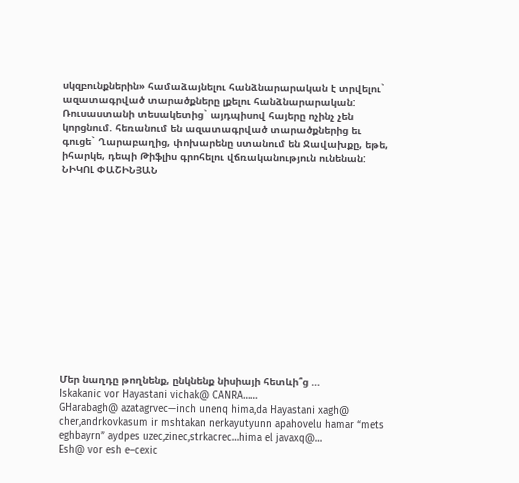սկզբունքներին» համաձայնելու հանձնարարական է տրվելու` ազատագրված տարածքները լքելու հանձնարարական: Ռուսաստանի տեսակետից` այդպիսով հայերը ոչինչ չեն կորցնում. հեռանում են ազատագրված տարածքներից եւ գուցե` Ղարաբաղից, փոխարենը ստանում են Ջավախքը, եթե, իհարկե, դեպի Թիֆլիս գրոհելու վճռականություն ունենան:
ՆԻԿՈԼ ՓԱՇԻՆՅԱՆ














Մեր նաղդը թողնենք, ընկնենք նիսիայի հետևի՞ց …
Iskakanic vor Hayastani vichak@ CANRA……
GHarabagh@ azatagrvec—inch unenq hima,da Hayastani xagh@ cher,andrkovkasum ir mshtakan nerkayutyunn apahovelu hamar “mets eghbayrn” aydpes uzec,zinec,strkacrec…hima el javaxq@…
Esh@ vor esh e–cexic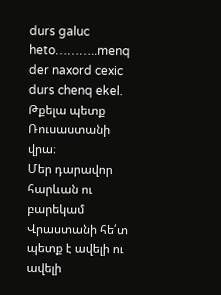durs galuc heto………..menq der naxord cexic durs chenq ekel.
Թքելա պետք Ռուսաստանի վրա։
Մեր դարավոր հարևան ու բարեկամ Վրաստանի հե՛տ պետք է ավելի ու ավելի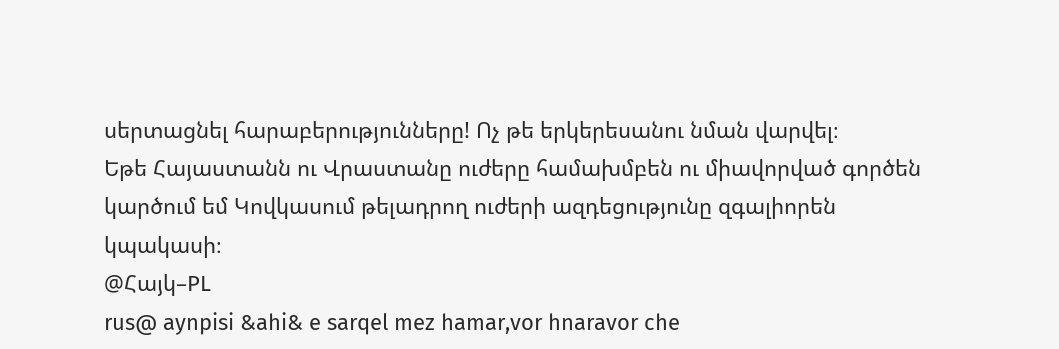սերտացնել հարաբերությունները! Ոչ թե երկերեսանու նման վարվել։
Եթե Հայաստանն ու Վրաստանը ուժերը համախմբեն ու միավորված գործեն կարծում եմ Կովկասում թելադրող ուժերի ազդեցությունը զգալիորեն կպակասի։
@Հայկ–PL
rus@ aynpisi &ahi& e sarqel mez hamar,vor hnaravor che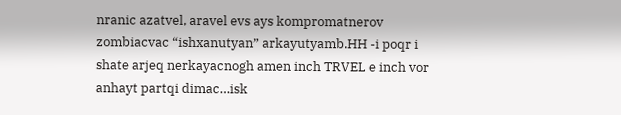nranic azatvel, aravel evs ays kompromatnerov zombiacvac “ishxanutyan” arkayutyamb.HH -i poqr i shate arjeq nerkayacnogh amen inch TRVEL e inch vor anhayt partqi dimac…isk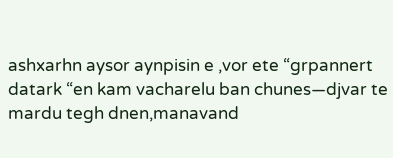ashxarhn aysor aynpisin e ,vor ete “grpannert datark “en kam vacharelu ban chunes—djvar te mardu tegh dnen,manavand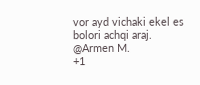vor ayd vichaki ekel es bolori achqi araj.
@Armen M.
+1